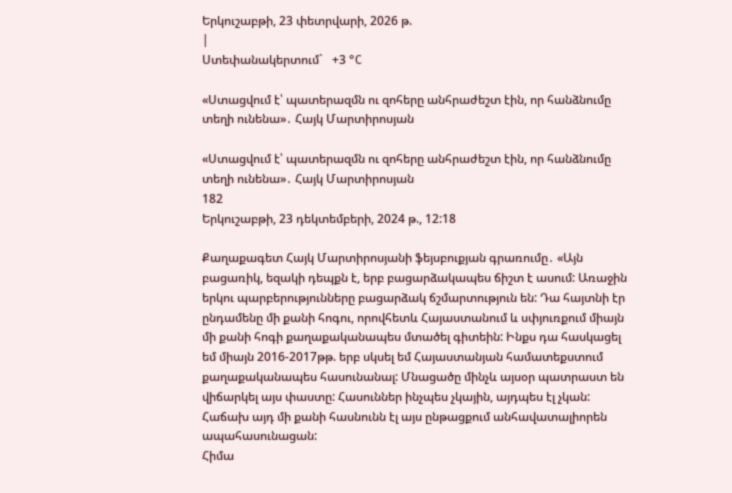Երկուշաբթի, 23 փետրվարի, 2026 թ.
|
Ստեփանակերտում`   +3 °C

«Ստացվում է՝ պատերազմն ու զոհերը անհրաժեշտ էին, որ հանձնումը տեղի ունենա»․ Հայկ Մարտիրոսյան

«Ստացվում է՝ պատերազմն ու զոհերը անհրաժեշտ էին, որ հանձնումը տեղի ունենա»․ Հայկ Մարտիրոսյան
182
Երկուշաբթի, 23 դեկտեմբերի, 2024 թ., 12:18

Քաղաքագետ Հայկ Մարտիրոսյանի ֆեյսբուքյան գրառումը․ «Այն բացառիկ, եզակի դեպքն է, երբ բացարձակապես ճիշտ է ասում: Առաջին երկու պարբերությունները բացարձակ ճշմարտություն են: Դա հայտնի էր ընդամենը մի քանի հոգու, որովհետև Հայաստանում և սփյուռքում միայն մի քանի հոգի քաղաքականապես մտածել գիտեին: Ինքս դա հասկացել եմ միայն 2016-2017թթ. երբ սկսել եմ Հայաստանյան համատեքստում քաղաքականապես հասունանալ: Մնացածը մինչև այսօր պատրաստ են վիճարկել այս փաստը: Հասուններ ինչպես չկային, այդպես էլ չկան: Հաճախ այդ մի քանի հասնունն էլ այս ընթացքում անհավատալիորեն ապահասունացան:
Հիմա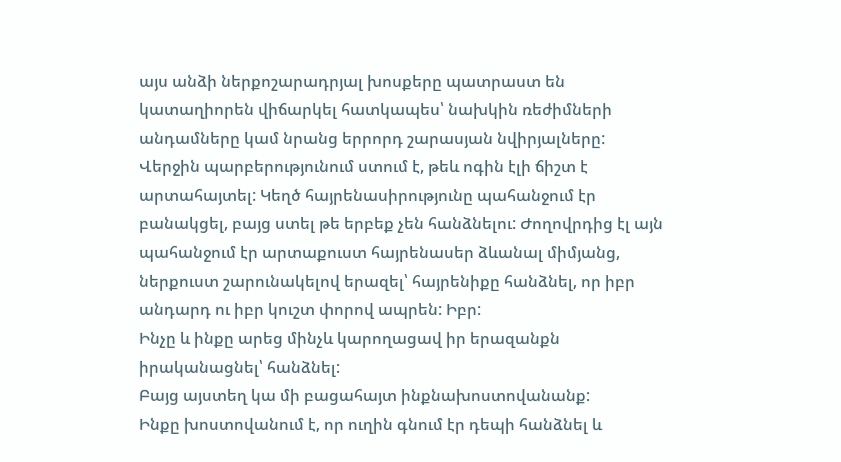այս անձի ներքոշարադրյալ խոսքերը պատրաստ են կատաղիորեն վիճարկել հատկապես՝ նախկին ռեժիմների անդամները կամ նրանց երրորդ շարասյան նվիրյալները:
Վերջին պարբերությունում ստում է, թեև ոգին էլի ճիշտ է արտահայտել: Կեղծ հայրենասիրությունը պահանջում էր բանակցել, բայց ստել թե երբեք չեն հանձնելու: Ժողովրդից էլ այն պահանջում էր արտաքուստ հայրենասեր ձևանալ միմյանց, ներքուստ շարունակելով երազել՝ հայրենիքը հանձնել, որ իբր անդարդ ու իբր կուշտ փորով ապրեն: Իբր:
Ինչը և ինքը արեց մինչև կարողացավ իր երազանքն իրականացնել՝ հանձնել:
Բայց այստեղ կա մի բացահայտ ինքնախոստովանանք:
Ինքը խոստովանում է, որ ուղին գնում էր դեպի հանձնել և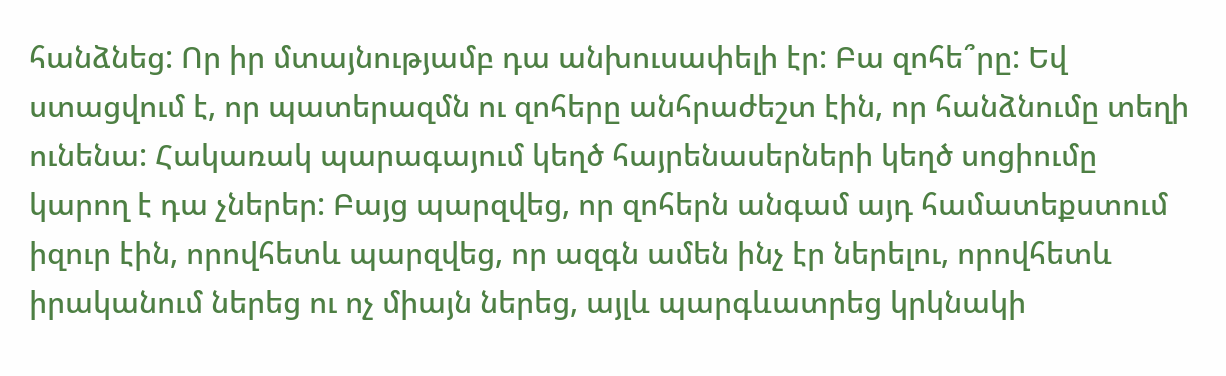հանձնեց: Որ իր մտայնությամբ դա անխուսափելի էր: Բա զոհե՞րը: Եվ ստացվում է, որ պատերազմն ու զոհերը անհրաժեշտ էին, որ հանձնումը տեղի ունենա: Հակառակ պարագայում կեղծ հայրենասերների կեղծ սոցիումը կարող է դա չներեր: Բայց պարզվեց, որ զոհերն անգամ այդ համատեքստում իզուր էին, որովհետև պարզվեց, որ ազգն ամեն ինչ էր ներելու, որովհետև իրականում ներեց ու ոչ միայն ներեց, այլև պարգևատրեց կրկնակի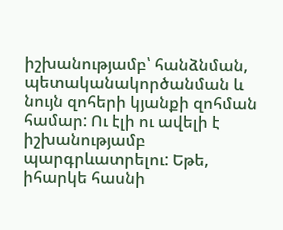իշխանությամբ՝ հանձնման, պետականակործանման և նույն զոհերի կյանքի զոհման համար: Ու էլի ու ավելի է իշխանությամբ պարգրևատրելու: Եթե, իհարկե հասնի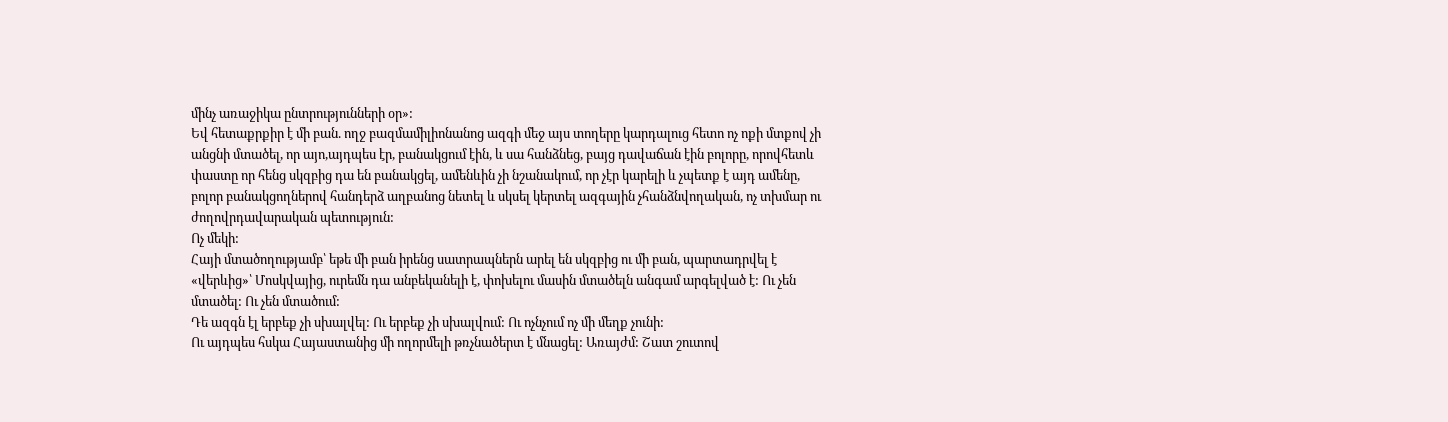մինչ առաջիկա ընտրությունների օր»:
Եվ հետաքրքիր է մի բան. ողջ բազմամիլիոնանոց ազգի մեջ այս տողերը կարդալուց հետո ոչ ոքի մտքով չի անցնի մտածել, որ այո,այդպես էր, բանակցում էին, և սա հանձնեց, բայց դավաճան էին բոլորը, որովհետև փաստը որ հենց սկզբից դա են բանակցել, ամենևին չի նշանակում, որ չէր կարելի և չպետք է այդ ամենը, բոլոր բանակցողներով հանդերձ աղբանոց նետել և սկսել կերտել ազգային չհանձնվողական, ոչ տխմար ու ժողովրդավարական պետություն:
Ոչ մեկի:
Հայի մտածողությամբ՝ եթե մի բան իրենց սատրապներն արել են սկզբից ու մի բան, պարտադրվել է «վերևից»՝ Մոսկվայից, ուրեմն դա անբեկանելի է, փոխելու մասին մտածելն անգամ արգելված է: Ու չեն մտածել: Ու չեն մտածում:
Դե ազգն էլ երբեք չի սխալվել: Ու երբեք չի սխալվում: Ու ոչնչում ոչ մի մեղք չունի:
Ու այդպես հսկա Հայաստանից մի ողորմելի թռչնածերտ է մնացել: Առայժմ: Շատ շուտով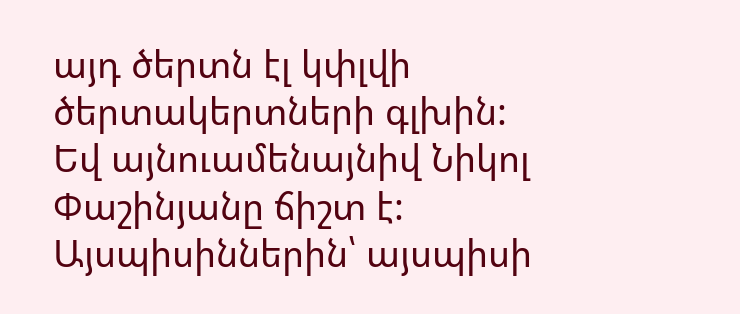այդ ծերտն էլ կփլվի ծերտակերտների գլխին:
Եվ այնուամենայնիվ Նիկոլ Փաշինյանը ճիշտ է:
Այսպիսիններին՝ այսպիսի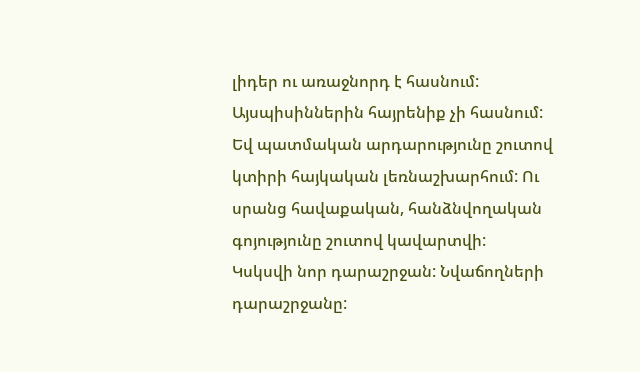լիդեր ու առաջնորդ է հասնում:
Այսպիսիններին հայրենիք չի հասնում:
Եվ պատմական արդարությունը շուտով կտիրի հայկական լեռնաշխարհում: Ու սրանց հավաքական, հանձնվողական գոյությունը շուտով կավարտվի:
Կսկսվի նոր դարաշրջան: Նվաճողների դարաշրջանը: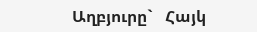Աղբյուրը`   Հայկ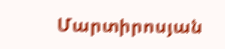Մարտիրոսյան